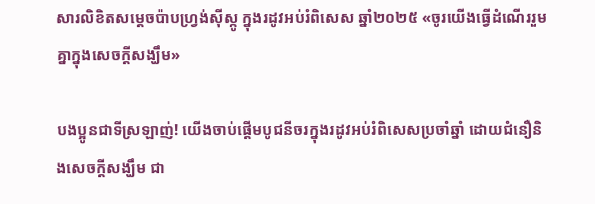សារលិខិតសម្តេចប៉ាបហ្វ្រង់ស៊ីស្កូ ក្នុងរដូវអប់រំពិសេស ឆ្នាំ២០២៥ «ចូរយើងធ្វើដំណើររួមគ្នាក្នុងសេចក្តីសង្ឃឹម»

បងប្អូនជាទីស្រឡាញ់! យើងចាប់ផ្តើមបូជនីចរក្នុងរដូវអប់រំពិសេសប្រចាំឆ្នាំ ដោយជំនឿនិងសេចក្តីសង្ឃឹម ជា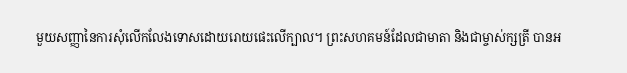មួយសញ្ញានៃការសុំលើកលែងទោសដោយរោយផេះលើក្បាល។ ព្រះសហគមន៍ដែលជាមាតា និងជាម្ចាស់ក្សត្រី បានអ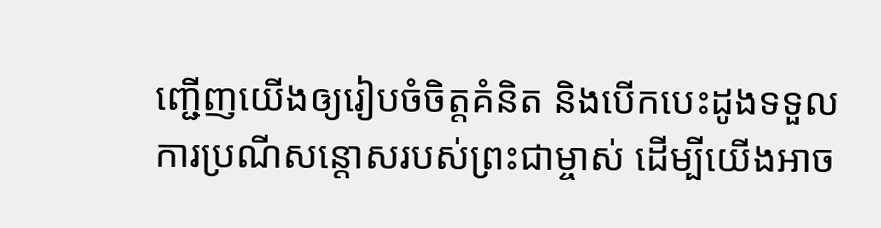ញ្ជើញយើងឲ្យរៀបចំចិត្តគំនិត និងបើកបេះដូងទទួលការប្រណីសន្តោសរបស់ព្រះជាម្ចាស់ ដើម្បីយើងអាច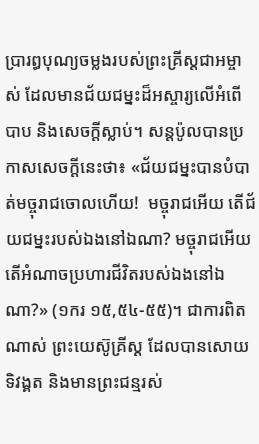ប្រារព្ធបុណ្យចម្លងរបស់ព្រះគ្រីស្តជាអម្ចាស់ ដែលមានជ័យជម្នះដ៏អស្ចារ្យលើអំពើបាប និងសេចក្តីស្លាប់។ សន្តប៉ូលបានប្រកាសសេចក្តីនេះថា៖ «ជ័យជម្នះបានបំបាត់មច្ចុរាជចោលហើយ!  មច្ចុរាជអើយ តើជ័យជម្នះរបស់ឯងនៅឯណា? មច្ចុរាជអើយ‌  តើអំណាចប្រហារជីវិតរបស់ឯងនៅឯណា?» (១ករ ១៥,៥៤-៥៥)។ ជាការពិតណាស់ ព្រះយេស៊ូគ្រីស្ត ដែលបានសោយទិវង្គត និងមានព្រះជន្មរស់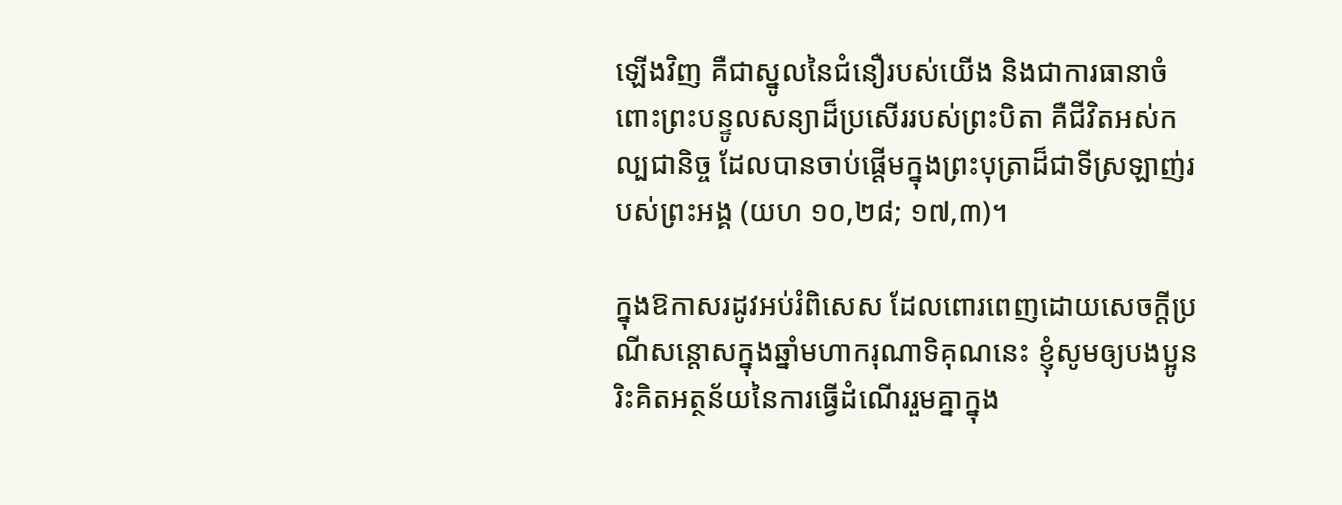ឡើងវិញ គឺជាស្នូលនៃជំនឿរបស់យើង និងជាការធានាចំពោះព្រះបន្ទូលសន្យាដ៏ប្រសើររបស់ព្រះបិតា គឺជីវិតអស់កល្បជានិច្ច ដែលបានចាប់ផ្តើមក្នុងព្រះបុត្រាដ៏ជាទីស្រឡាញ់របស់ព្រះអង្គ (យហ ១០,២៨; ១៧,៣)។

ក្នុងឱកាសរដូវអប់រំពិសេស ដែលពោរពេញដោយសេចក្តីប្រណីសន្តោសក្នុងឆ្នាំមហាករុណាទិគុណនេះ ខ្ញុំសូមឲ្យបងប្អូនរិះគិតអត្ថន័យនៃការធ្វើដំណើររួមគ្នាក្នុង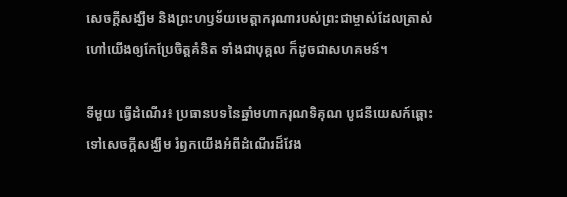សេចក្តីសង្ឃឹម និងព្រះហឫទ័យមេត្តាករុណារបស់ព្រះជាម្ចាស់ដែលត្រាស់ហៅយើងឲ្យកែប្រែចិត្តគំនិត ទាំងជាបុគ្គល ក៏ដូចជាសហគមន៍។

ទីមួយ ធ្វើដំណើរ៖ ប្រធានបទនៃឆ្នាំមហាករុណទិគុណ បូជនីយេសក៍ឆ្ពោះទៅសេចក្តីសង្ឃឹម រំឭកយើងអំពីដំណើរដ៏វែង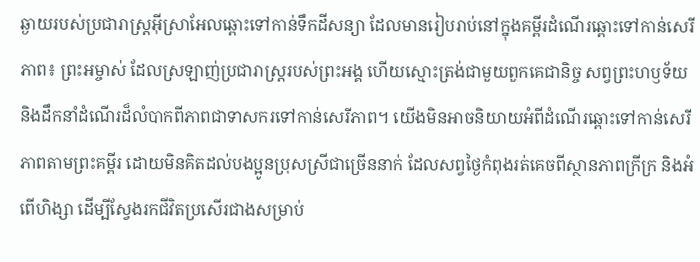ឆ្ងាយរបស់ប្រជារាស្ត្រអ៊ីស្រាអែលឆ្ពោះទៅកាន់ទឹកដីសន្យា ដែលមានរៀបរាប់នៅក្នុងគម្ពីរដំណើរឆ្ពោះទៅកាន់សេរីភាព៖ ព្រះអម្ចាស់ ដែលស្រឡាញ់ប្រជារាស្រ្តរបស់ព្រះអង្គ ហើយស្មោះត្រង់ជាមួយពួកគេជានិច្ច សព្វព្រះហឫទ័យ និងដឹកនាំដំណើរដ៏លំបាកពីភាពជាទាសករទៅកាន់សេរីភាព។ យើងមិនអាចនិយាយអំពីដំណើរឆ្ពោះទៅកាន់សេរីភាពតាមព្រះគម្ពីរ ដោយមិនគិតដល់បងប្អូនប្រុសស្រីជាច្រើននាក់ ដែលសព្វថ្ងៃកំពុងរត់គេចពីស្ថានភាពក្រីក្រ និងអំពើហិង្សា ដើម្បីស្វែងរកជីវិតប្រសើរជាងសម្រាប់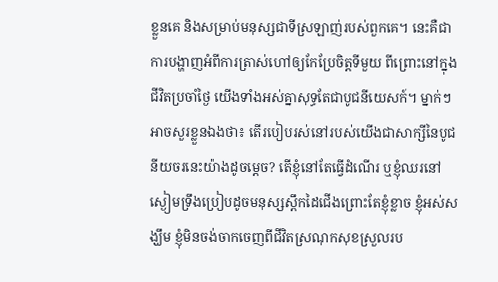ខ្លួនគេ និងសម្រាប់មនុស្សជាទីស្រឡាញ់របស់ពួកគេ។ នេះគឺជាការបង្ហាញអំពីការត្រាស់ហៅឲ្យកែប្រែចិត្តទីមួយ ពីព្រោះនៅក្នុងជីវិតប្រចាំថ្ងៃ យើងទាំងអស់គ្នាសុទ្ធតែជាបូជនីយេសក៍។ ម្នាក់ៗអាចសួរខ្លួនឯងថា៖ តើរបៀបរស់នៅរបស់យើងជាសាក្សីនៃបូជនីយចរនេះយ៉ាងដូចម្តេច? តើខ្ញុំនៅតែធ្វើដំណើរ ឬខ្ញុំឈរនៅស្ងៀមទ្រឹងប្រៀបដូចមនុស្សស្ពឹកដៃជើងព្រោះតែខ្ញុំខ្លាច ខ្ញុំអស់សង្ឃឹម ខ្ញុំមិនចង់ចាកចេញពីជីវិតស្រណុកសុខស្រួលរប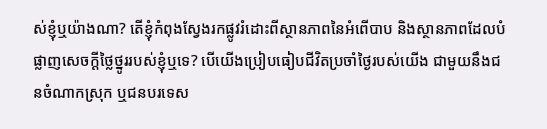ស់ខ្ញុំឬយ៉ាងណា? តើខ្ញុំកំពុងស្វែងរកផ្លូវរំដោះពីស្ថានភាពនៃអំពើបាប និងស្ថានភាពដែលបំផ្លាញសេចក្តីថ្លៃថ្នូររបស់ខ្ញុំឬទេ? បើយើងប្រៀបធៀបជីវិតប្រចាំថ្ងៃរបស់យើង ជាមួយនឹងជនចំណាកស្រុក ឬជនបរទេស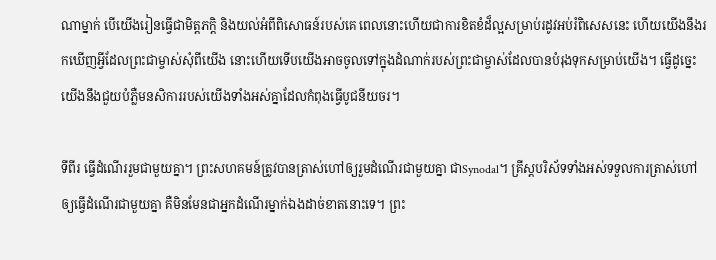ណាម្នាក់ បើយើងរៀនធ្វើជាមិត្តភក្តិ និងយល់អំពីពិសោធន៍របស់គេ ពេលនោះហើយជាការខិតខំដ៏ល្អសម្រាប់រដូវអប់រំពិសេសនេះ ហើយយើងនឹងរកឃើញអ្វីដែលព្រះជាម្ចាស់សុំពីយើង នោះហើយទើបយើងអាចចូលទៅក្នុងដំណាក់របស់ព្រះជាម្ចាស់ដែលបានបំរុងទុកសម្រាប់យើង។ ធ្វើដូច្នេះ យើងនឹងជួយបំភ្លឺមនសិការរបស់យើងទាំងអស់គ្នាដែលកំពុងធ្វើបូជនីយចរ។

ទីពីរ ធ្វើដំណើររួមជាមួយគ្នា។ ព្រះសហគមន៍ត្រូវបានត្រាស់ហៅឲ្យរួមដំណើរជាមួយគ្នា ជាSynodal។ គ្រីស្តបរិស័ទទាំងអស់ទទួលការត្រាស់ហៅឲ្យធ្វើដំណើរជាមួយគ្នា គឺមិនមែនជាអ្នកដំណើរម្នាក់ឯងដាច់ខាតនោះទេ។ ព្រះ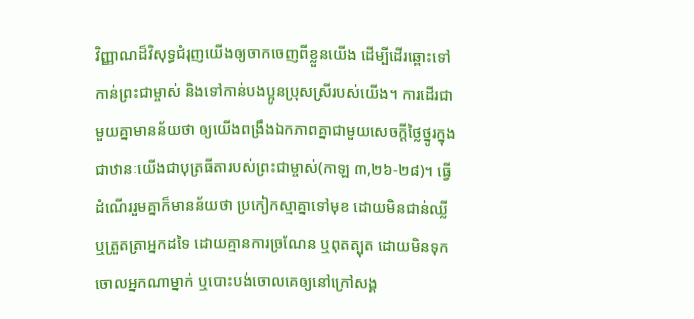វិញ្ញាណដ៏វិសុទ្ធជំរុញយើងឲ្យចាកចេញពីខ្លួនយើង ដើម្បីដើរឆ្ពោះទៅកាន់ព្រះជាម្ចាស់ និងទៅកាន់បងប្អូនប្រុសស្រីរបស់យើង។ ការដើរជាមួយគ្នាមានន័យថា ឲ្យយើងពង្រឹងឯកភាពគ្នាជាមួយសេចក្តីថ្លៃថ្នូរក្នុងជាឋានៈយើងជាបុត្រធីតារបស់ព្រះជាម្ចាស់(កាឡ ៣,២៦-២៨)។ ធ្វើដំណើររួមគ្នាក៏មានន័យថា ប្រកៀកស្មាគ្នាទៅមុខ ដោយមិនជាន់ឈ្លី ឬត្រួតត្រាអ្នកដទៃ ដោយគ្មានការច្រណែន ឬពុតត្បុត ដោយមិនទុកចោលអ្នកណាម្នាក់ ឬបោះបង់ចោលគេឲ្យនៅក្រៅសង្គ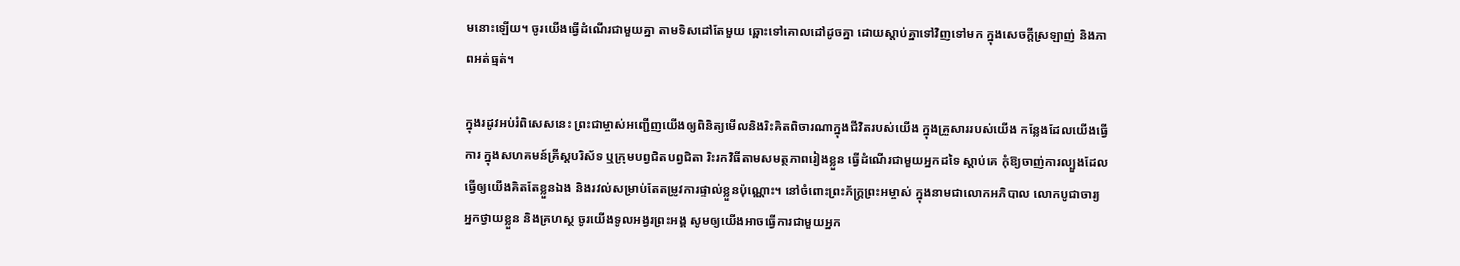មនោះឡើយ។ ចូរយើងធ្វើដំណើរជាមួយគ្នា តាមទិសដៅតែមួយ ឆ្ពោះទៅគោលដៅដូចគ្នា ដោយស្តាប់គ្នាទៅវិញទៅមក ក្នុងសេចក្តីស្រឡាញ់ និងភាពអត់ធ្មត់។

ក្នុងរដូវអប់រំពិសេសនេះ ព្រះជាម្ចាស់អញ្ជើញយើងឲ្យពិនិត្យមើលនិងរិះគិតពិចារណាក្នុងជីវិតរបស់យើង ក្នុងគ្រួសាររបស់យើង កន្លែងដែលយើងធ្វើការ ក្នុងសហគមន៍គ្រីស្តបរិស័ទ ឬក្រុមបព្វជិតបព្វជិតា រិះរកវិធីតាមសមត្ថភាពរៀងខ្លួន ធ្វើដំណើរជាមួយអ្នកដទៃ ស្តាប់គេ កុំឱ្យចាញ់ការល្បួងដែលធ្វើឲ្យយើងគិតតែខ្លួនឯង និងរវល់សម្រាប់តែតម្រូវការផ្ទាល់ខ្លួនប៉ុណ្ណោះ។ នៅចំពោះព្រះភ័ក្រ្តព្រះអម្ចាស់ ក្នុងនាមជាលោកអភិបាល លោកបូជាចារ្យ អ្នកថ្វាយខ្លួន និងគ្រហស្ថ ចូរយើងទូលអង្វរព្រះអង្គ សូមឲ្យយើងអាចធ្វើការជាមួយអ្នក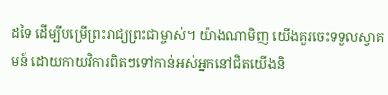ដទៃ ដើម្បីបម្រើព្រះរាជ្យព្រះជាម្ចាស់។ យ៉ាងណាមិញ យើងគួរចេះទទួលស្វាគមន៍ ដោយកាយវិការពិតៗទៅកាន់អស់អ្នកនៅជិតយើងនិ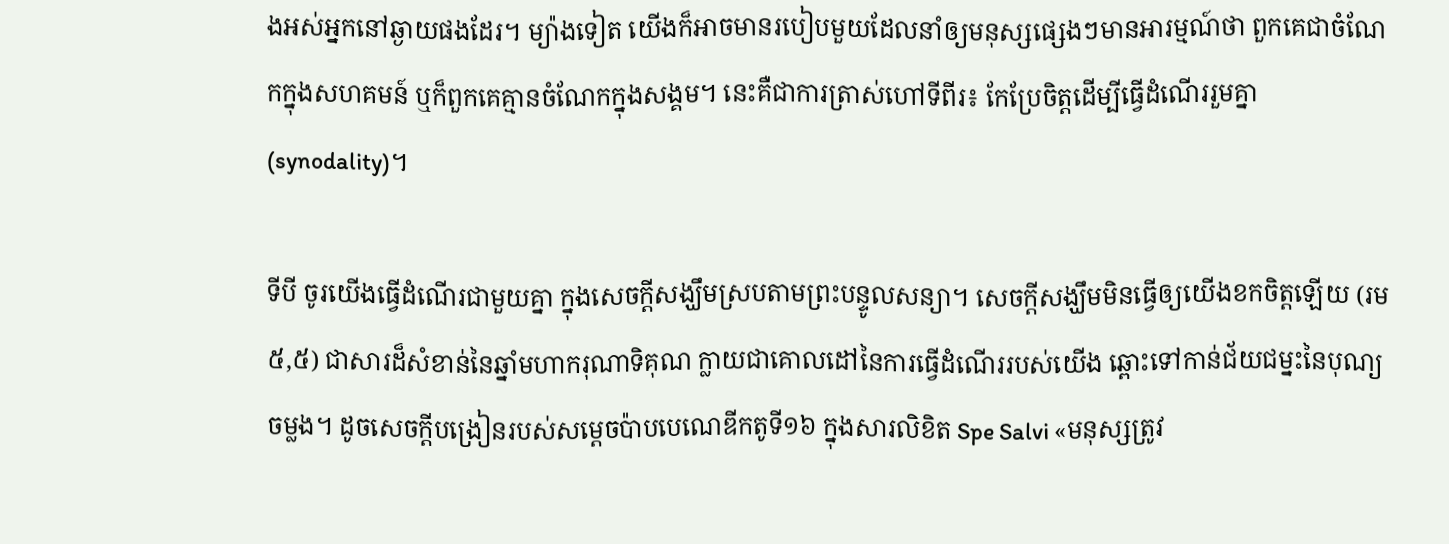ងអស់អ្នកនៅឆ្ងាយផងដែរ។ ម្យ៉ាងទៀត យើងក៏អាចមានរបៀបមួយដែលនាំឲ្យមនុស្សផ្សេងៗមានអារម្មណ៍ថា ពួកគេជាចំណែកក្នុងសហគមន៍ ឬក៏ពួកគេគ្មានចំណែកក្នុងសង្គម។ នេះគឺជាការត្រាស់ហៅទីពីរ៖ កែប្រែចិត្តដើម្បីធ្វើដំណើររួមគ្នា (synodality)។

ទីបី ចូរយើងធ្វើដំណើរជាមួយគ្នា ក្នុងសេចក្តីសង្ឃឹមស្របតាមព្រះបន្ទូលសន្យា។ សេចក្តីសង្ឃឹមមិនធ្វើឲ្យយើងខកចិត្តឡើយ (រម ៥,៥) ជាសារដ៏សំខាន់នៃឆ្នាំមហាករុណាទិគុណ ក្លាយជាគោលដៅនៃការធ្វើដំណើររបស់យើង ឆ្ពោះទៅកាន់ជ័យជម្នះនៃបុណ្យចម្លង។ ដូចសេចក្តីបង្រៀនរបស់សម្តេចប៉ាបបេណេឌីកតូទី១៦ ក្នុងសារលិខិត Spe Salvi «មនុស្សត្រូវ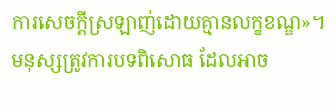ការសេចក្តីស្រឡាញ់ដោយគ្មានលក្ខខណ្ឌ»។ មនុស្សត្រូវការបទពិសោធ ដែលអាច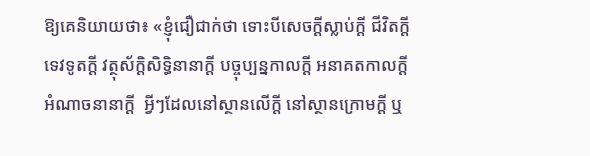ឱ្យគេនិយាយថា៖ «ខ្ញុំជឿជាក់ថា ទោះបីសេចក្ដីស្លាប់ក្តី ជីវិតក្តី ទេវទូតក្តី វត្ថុស័ក្តិសិទ្ធិនានាក្តី បច្ចុប្បន្នកាលក្តី អនាគតកាលក្តី អំណាចនានាក្តី  អ្វីៗដែលនៅស្ថានលើក្តី នៅស្ថានក្រោមក្តី ឬ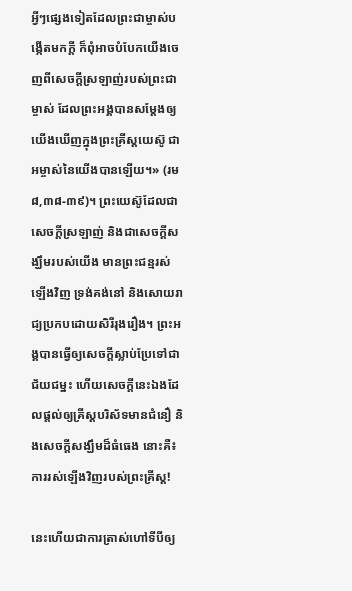អ្វីៗផ្សេងទៀតដែលព្រះជាម្ចាស់បង្កើតមកក្តី ក៏ពុំអាចបំបែកយើងចេញពីសេចក្ដីស្រឡាញ់របស់ព្រះជាម្ចាស់ ដែលព្រះអង្គបានសម្ដែងឲ្យយើងឃើញក្នុងព្រះគ្រីស្ដយេស៊ូ ជាអម្ចាស់នៃយើងបានឡើយ។» (រម ៨,៣៨-៣៩)។ ព្រះយេស៊ូដែលជាសេចក្តីស្រឡាញ់ និងជាសេចក្តីសង្ឃឹមរបស់យើង មានព្រះជន្មរស់ឡើងវិញ ទ្រង់គង់នៅ និងសោយរាជ្យប្រកបដោយសិរីរុងរឿង។ ព្រះអង្គបានធ្វើឲ្យសេចក្តីស្លាប់ប្រែទៅជាជ័យជម្នះ ហើយសេចក្តីនេះឯងដែលផ្តល់ឲ្យគ្រីស្តបរិស័ទមានជំនឿ និងសេចក្តីសង្ឃឹមដ៏ធំធេង នោះគឺ៖ ការរស់ឡើងវិញរបស់ព្រះគ្រីស្ត!

នេះហើយជាការត្រាស់ហៅទីបីឲ្យ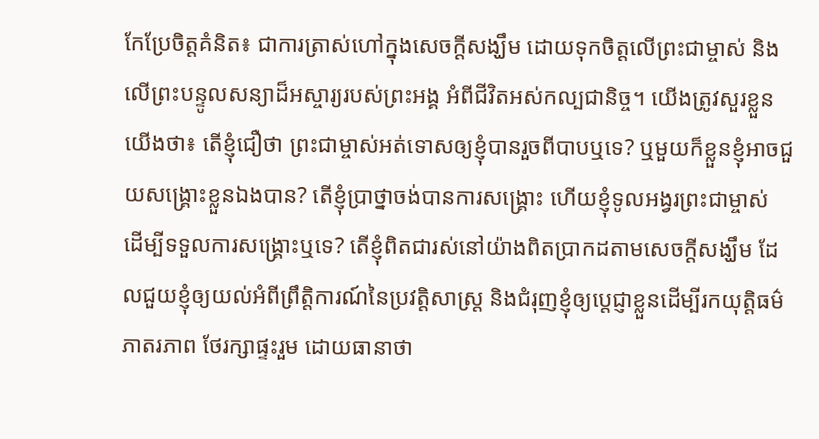កែប្រែចិត្តគំនិត៖ ជាការត្រាស់ហៅក្នុងសេចក្តីសង្ឃឹម ដោយទុកចិត្តលើព្រះជាម្ចាស់ និងលើព្រះបន្ទូលសន្យាដ៏អស្ចារ្យរបស់ព្រះអង្គ អំពីជីវិតអស់កល្បជានិច្ច។ យើងត្រូវសួរខ្លួនយើងថា៖ តើខ្ញុំជឿថា ព្រះជាម្ចាស់អត់ទោសឲ្យខ្ញុំបានរួចពីបាបឬទេ? ឬមួយក៏ខ្លួនខ្ញុំអាចជួយសង្គ្រោះខ្លួនឯងបាន? តើខ្ញុំប្រាថ្នាចង់បានការសង្គ្រោះ ហើយខ្ញុំទូលអង្វរព្រះជាម្ចាស់ ដើម្បីទទួលការសង្គ្រោះឬទេ? តើខ្ញុំពិតជារស់នៅយ៉ាងពិតប្រាកដតាមសេចក្តីសង្ឃឹម ដែលជួយខ្ញុំឲ្យយល់អំពីព្រឹត្តិការណ៍នៃប្រវត្តិសាស្រ្ត និងជំរុញខ្ញុំឲ្យប្តេជ្ញាខ្លួនដើម្បីរកយុត្តិធម៌ ភាតរភាព ថែរក្សាផ្ទះរួម ដោយធានាថា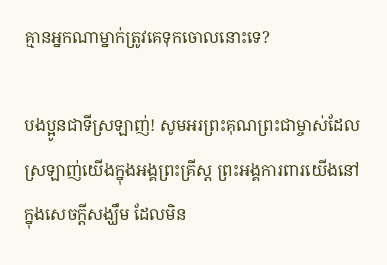គ្មានអ្នកណាម្នាក់ត្រូវគេទុកចោលនោះទេ?

បងប្អូនជាទីស្រឡាញ់! សូមអរព្រះគុណព្រះជាម្ចាស់ដែលស្រឡាញ់យើងក្នុងអង្គព្រះគ្រីស្ត ព្រះអង្គការពារយើងនៅក្នុងសេចក្តីសង្ឃឹម ដែលមិន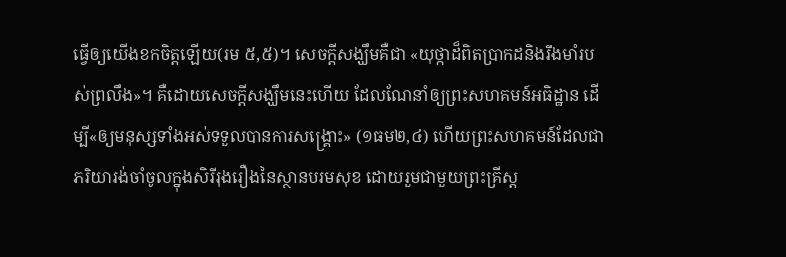ធ្វើឲ្យយើងខកចិត្តឡើយ(រម ៥,៥)។ សេចក្តីសង្ឃឹមគឺជា «យុថ្កាដ៏ពិតប្រាកដនិងរឹងមាំរបស់ព្រលឹង»។ គឺដោយសេចក្តីសង្ឃឹមនេះហើយ ដែលណែនាំឲ្យព្រះសហគមន៍អធិដ្ឋាន ដើម្បី«ឲ្យមនុស្សទាំងអស់ទទួលបានការសង្គ្រោះ» (១ធម២,៤) ហើយព្រះសហគមន៍ដែលជាភរិយារង់ចាំចូលក្នុងសិរីរុងរឿងនៃស្ថានបរមសុខ ដោយរួមជាមួយព្រះគ្រីស្ត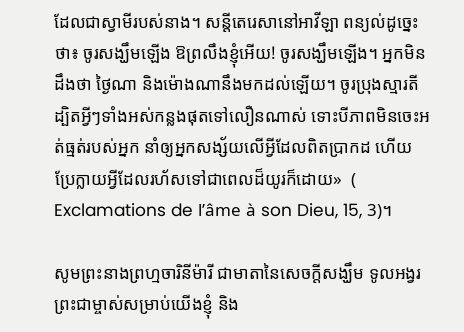ដែលជាស្វាមីរបស់នាង។ សន្តីតេរេសានៅអាវីឡា ពន្យល់ដូច្នេះថា៖ ចូរសង្ឃឹមឡើង ឱព្រលឹងខ្ញុំអើយ! ចូរសង្ឃឹមឡើង។ អ្នកមិនដឹងថា ថ្ងៃណា និងម៉ោងណានឹងមកដល់ឡើយ។ ចូរប្រុងស្មារតី ដ្បិតអ្វីៗទាំងអស់កន្លងផុតទៅលឿនណាស់ ទោះបីភាពមិនចេះអត់ធ្មត់របស់អ្នក នាំឲ្យអ្នកសង្ស័យលើអ្វីដែលពិតប្រាកដ ហើយប្រែក្លាយអ្វីដែលរហ័សទៅជាពេលដ៏យូរក៏ដោយ»  ( Exclamations de l’âme à son Dieu, 15, 3)។

សូមព្រះនាងព្រហ្មចារិនីម៉ារី ជាមាតានៃសេចក្តីសង្ឃឹម ទូលអង្វរព្រះជាម្ចាស់សម្រាប់យើងខ្ញុំ និង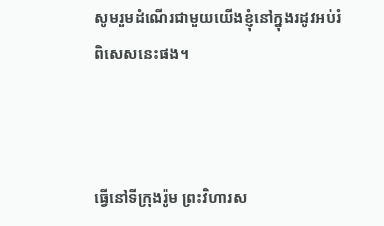សូមរួមដំណើរជាមួយយើងខ្ញុំនៅក្នុងរដូវអប់រំពិសេសនេះផង។



ធ្វើនៅទីក្រុងរ៉ូម ព្រះវិហារស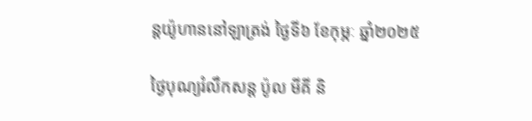ន្តយ៉ូហាននៅឡាត្រង់ ថ្ងៃទី៦ ខែកុម្ភៈ ឆ្នាំ២០២៥

ថ្ងៃបុណ្យរំលឹកសន្ត ប៉ូល មីគី និ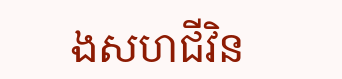ងសហជីវិន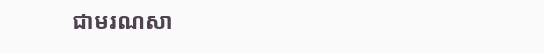ជាមរណសា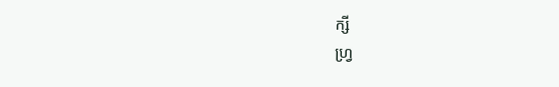ក្សី                                                                                                                                                   ហ្រ្វ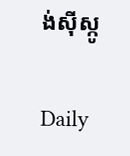ង់ស៊ីស្កូ

Daily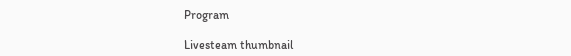Program

Livesteam thumbnail